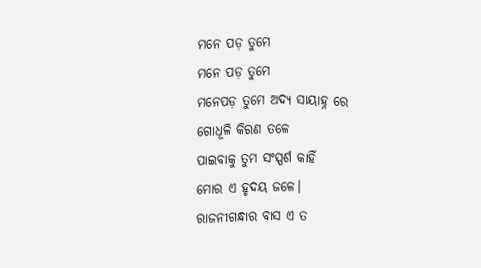ମନେ ପଡ଼ ତୁମେ
ମନେ ପଡ଼ ତୁମେ
ମନେପଡ଼ ତୁମେ ଅଦ୍ୟ ସାୟାହ୍ନ ରେ
ଗୋଧୂଳି କିରଣ ତଳେ
ପାଇବାକୁ ତୁମ ସଂସ୍ପର୍ଶ କାହିଁ
ମୋର ଏ ହୃଦୟ ଜଳେ।
ରାଜନୀଗନ୍ଧାର ବାସ ଏ ତ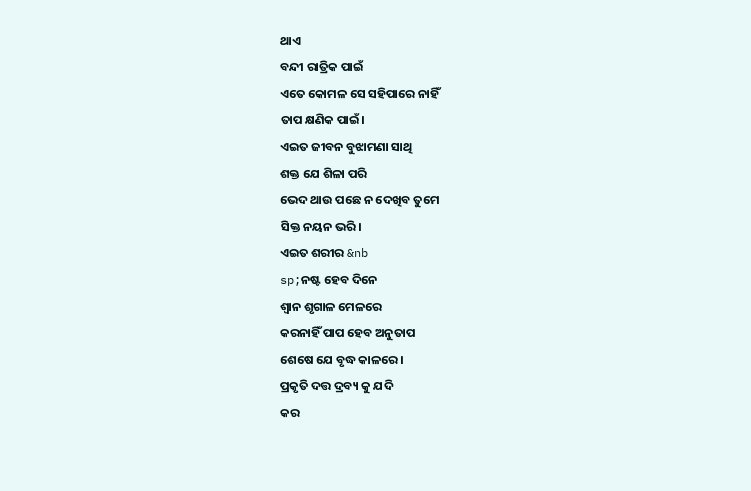ଥାଏ
ବନ୍ଦୀ ରାତ୍ରିକ ପାଇଁ
ଏତେ କୋମଳ ସେ ସହିପାରେ ନାହିଁ
ତାପ କ୍ଷଣିକ ପାଇଁ।
ଏଇତ ଜୀବନ ବୁଝାମଣା ସାଥି
ଶକ୍ତ ଯେ ଶିଳା ପରି
ଭେଦ ଥାଉ ପଛେ ନ ଦେଖିବ ତୁମେ
ସିକ୍ତ ନୟନ ଭରି।
ଏଇତ ଶରୀର &nb
sp;ନଷ୍ଟ ହେବ ଦିନେ
ଶ୍ବାନ ଶୃଗାଳ ମେଳରେ
କରନାହିଁ ପାପ ହେବ ଅନୁତାପ
ଶେଷେ ଯେ ବୃଦ୍ଧ କାଳରେ।
ପ୍ରକୃତି ଦତ୍ତ ଦ୍ରବ୍ୟ କୁ ଯଦି
କର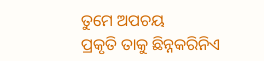ତୁମେ ଅପଚୟ
ପ୍ରକୃତି ତାକୁ ଛିନ୍ନକରିନିଏ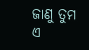ଜାଣୁ ତୁମ ଏ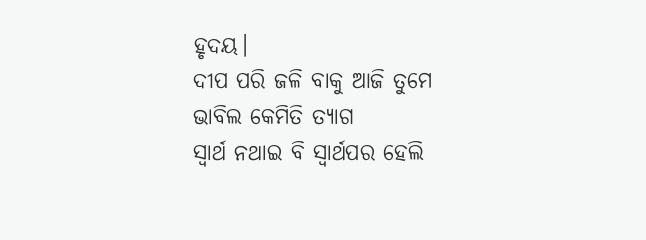ହୃଦୟ।
ଦୀପ ପରି ଜଳି ବାକୁ ଆଜି ତୁମେ
ଭାବିଲ କେମିତି ତ୍ୟାଗ
ସ୍ୱାର୍ଥ ନଥାଇ ବି ସ୍ୱାର୍ଥପର ହେଲି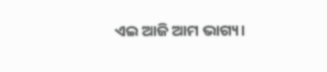ଏଇ ଆଜି ଆମ ଭାଗ୍ୟ।